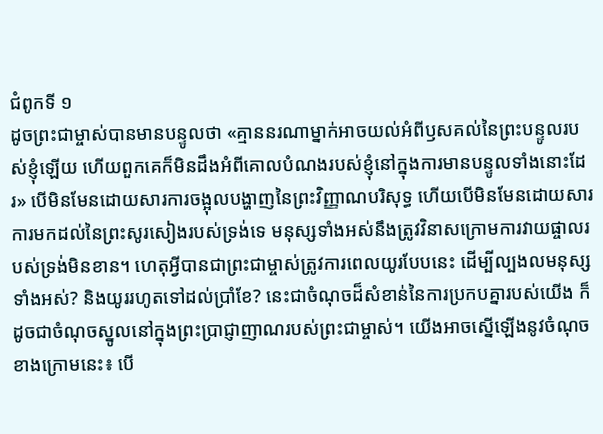ជំពូកទី ១
ដូចព្រះជាម្ចាស់បានមានបន្ទូលថា «គ្មាននរណាម្នាក់អាចយល់អំពីឫសគល់នៃព្រះបន្ទូលរបស់ខ្ញុំឡើយ ហើយពួកគេក៏មិនដឹងអំពីគោលបំណងរបស់ខ្ញុំនៅក្នុងការមានបន្ទូលទាំងនោះដែរ» បើមិនមែនដោយសារការចង្អុលបង្ហាញនៃព្រះវិញ្ញាណបរិសុទ្ធ ហើយបើមិនមែនដោយសារការមកដល់នៃព្រះសូរសៀងរបស់ទ្រង់ទេ មនុស្សទាំងអស់នឹងត្រូវវិនាសក្រោមការវាយផ្ចាលរបស់ទ្រង់មិនខាន។ ហេតុអ្វីបានជាព្រះជាម្ចាស់ត្រូវការពេលយូរបែបនេះ ដើម្បីល្បងលមនុស្សទាំងអស់? និងយូររហូតទៅដល់ប្រាំខែ? នេះជាចំណុចដ៏សំខាន់នៃការប្រកបគ្នារបស់យើង ក៏ដូចជាចំណុចស្នូលនៅក្នុងព្រះប្រាជ្ញាញាណរបស់ព្រះជាម្ចាស់។ យើងអាចស្នើឡើងនូវចំណុចខាងក្រោមនេះ៖ បើ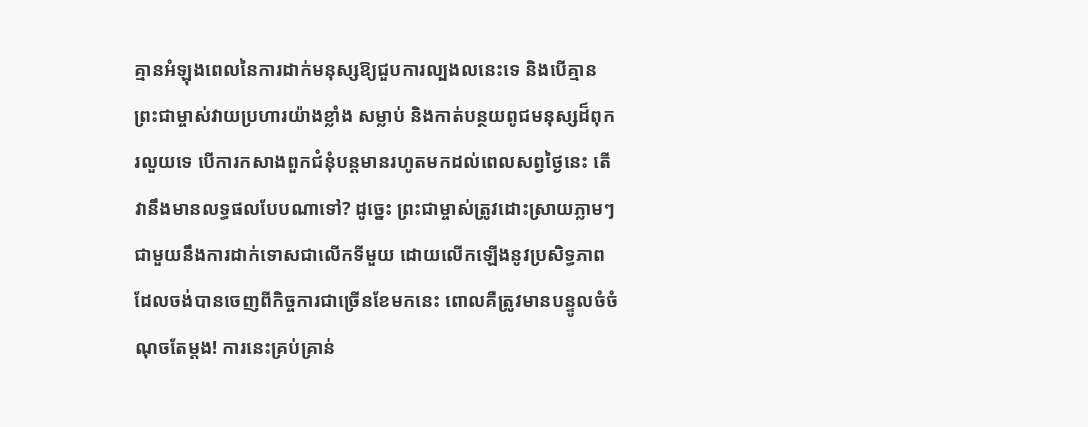គ្មានអំឡុងពេលនៃការដាក់មនុស្សឱ្យជួបការល្បងលនេះទេ និងបើគ្មានព្រះជាម្ចាស់វាយប្រហារយ៉ាងខ្លាំង សម្លាប់ និងកាត់បន្ថយពូជមនុស្សដ៏ពុករលួយទេ បើការកសាងពួកជំនុំបន្តមានរហូតមកដល់ពេលសព្វថ្ងៃនេះ តើវានឹងមានលទ្ធផលបែបណាទៅ? ដូច្នេះ ព្រះជាម្ចាស់ត្រូវដោះស្រាយភ្លាមៗជាមួយនឹងការដាក់ទោសជាលើកទីមួយ ដោយលើកឡើងនូវប្រសិទ្ធភាពដែលចង់បានចេញពីកិច្ចការជាច្រើនខែមកនេះ ពោលគឺត្រូវមានបន្ទូលចំចំណុចតែម្ដង! ការនេះគ្រប់គ្រាន់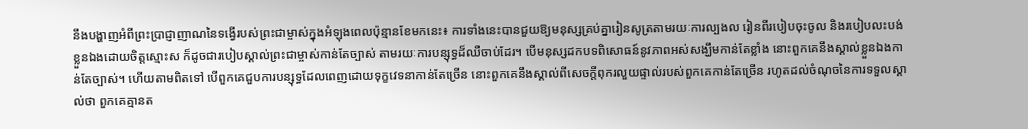នឹងបង្ហាញអំពីព្រះប្រាជ្ញាញាណនៃទង្វើរបស់ព្រះជាម្ចាស់ក្នុងអំឡុងពេលប៉ុន្មានខែមកនេះ៖ ការទាំងនេះបានជួយឱ្យមនុស្សគ្រប់គ្នារៀនសូត្រតាមរយៈការល្បងល រៀនពីរបៀបចុះចូល និងរបៀបលះបង់ខ្លួនឯងដោយចិត្តស្មោះស ក៏ដូចជារបៀបស្គាល់ព្រះជាម្ចាស់កាន់តែច្បាស់ តាមរយៈការបន្សុទ្ធដ៏ឈឺចាប់ដែរ។ បើមនុស្សដកបទពិសោធន៍នូវភាពអស់សង្ឃឹមកាន់តែខ្លាំង នោះពួកគេនឹងស្គាល់ខ្លួនឯងកាន់តែច្បាស់។ ហើយតាមពិតទៅ បើពួកគេជួបការបន្សុទ្ធដែលពេញដោយទុក្ខវេទនាកាន់តែច្រើន នោះពួកគេនឹងស្គាល់ពីសេចក្តីពុករលួយផ្ទាល់របស់ពួកគេកាន់តែច្រើន រហូតដល់ចំណុចនៃការទទួលស្គាល់ថា ពួកគេគ្មានត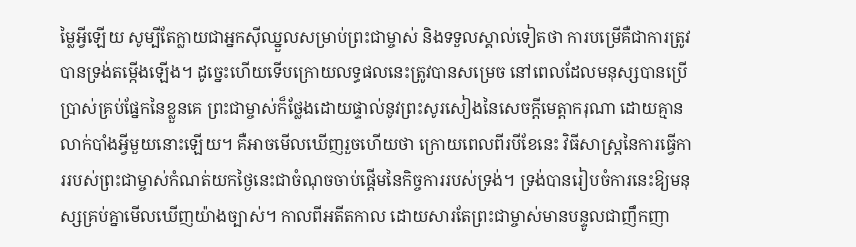ម្លៃអ្វីឡើយ សូម្បីតែក្លាយជាអ្នកស៊ីឈ្នួលសម្រាប់ព្រះជាម្ចាស់ និងទទួលស្គាល់ទៀតថា ការបម្រើគឺជាការត្រូវបានទ្រង់តម្កើងឡើង។ ដូច្នេះហើយទើបក្រោយលទ្ធផលនេះត្រូវបានសម្រេច នៅពេលដែលមនុស្សបានប្រើប្រាស់គ្រប់ផ្នែកនៃខ្លួនគេ ព្រះជាម្ចាស់ក៏ថ្លែងដោយផ្ទាល់នូវព្រះសូរសៀងនៃសេចក្តីមេត្តាករុណា ដោយគ្មានលាក់បាំងអ្វីមួយនោះឡើយ។ គឺអាចមើលឃើញរួចហើយថា ក្រោយពេលពីរបីខែនេះ វិធីសាស្ត្រនៃការធ្វើការរបស់ព្រះជាម្ចាស់កំណត់យកថ្ងៃនេះជាចំណុចចាប់ផ្ដើមនៃកិច្ចការរបស់ទ្រង់។ ទ្រង់បានរៀបចំការនេះឱ្យមនុស្សគ្រប់គ្នាមើលឃើញយ៉ាងច្បាស់។ កាលពីអតីតកាល ដោយសារតែព្រះជាម្ចាស់មានបន្ទូលជាញឹកញា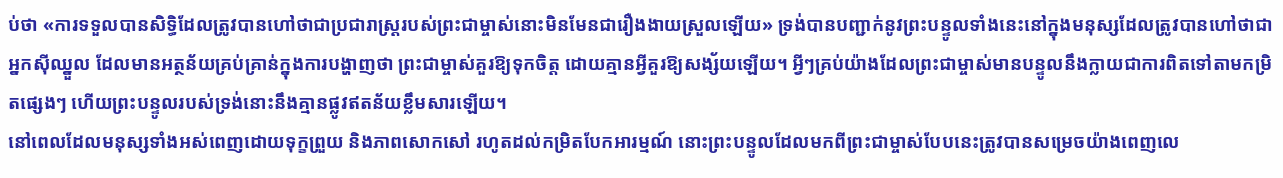ប់ថា «ការទទួលបានសិទ្ធិដែលត្រូវបានហៅថាជាប្រជារាស្ត្ររបស់ព្រះជាម្ចាស់នោះមិនមែនជារឿងងាយស្រួលឡើយ» ទ្រង់បានបញ្ជាក់នូវព្រះបន្ទូលទាំងនេះនៅក្នុងមនុស្សដែលត្រូវបានហៅថាជាអ្នកស៊ីឈ្នួល ដែលមានអត្ថន័យគ្រប់គ្រាន់ក្នុងការបង្ហាញថា ព្រះជាម្ចាស់គួរឱ្យទុកចិត្ត ដោយគ្មានអ្វីគួរឱ្យសង្ស័យឡើយ។ អ្វីៗគ្រប់យ៉ាងដែលព្រះជាម្ចាស់មានបន្ទូលនឹងក្លាយជាការពិតទៅតាមកម្រិតផ្សេងៗ ហើយព្រះបន្ទូលរបស់ទ្រង់នោះនឹងគ្មានផ្លូវឥតន័យខ្លឹមសារឡើយ។
នៅពេលដែលមនុស្សទាំងអស់ពេញដោយទុក្ខព្រួយ និងភាពសោកសៅ រហូតដល់កម្រិតបែកអារម្មណ៍ នោះព្រះបន្ទូលដែលមកពីព្រះជាម្ចាស់បែបនេះត្រូវបានសម្រេចយ៉ាងពេញលេ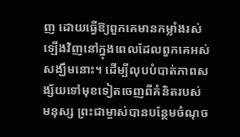ញ ដោយធ្វើឱ្យពួកគេមានកម្លាំងរស់ឡើងវិញនៅក្នុងពេលដែលពួកគេអស់សង្ឃឹមនោះ។ ដើម្បីលុបបំបាត់ភាពសង្ស័យទៅមុខទៀតចេញពីគំនិតរបស់មនុស្ស ព្រះជាម្ចាស់បានបន្ថែមចំណុច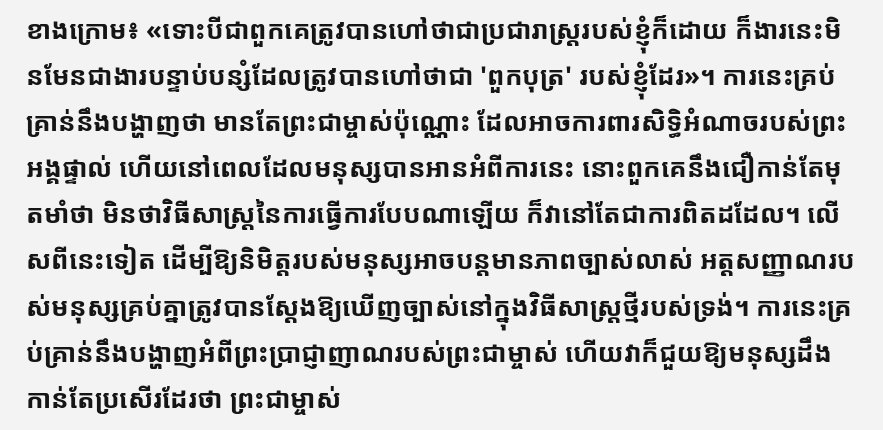ខាងក្រោម៖ «ទោះបីជាពួកគេត្រូវបានហៅថាជាប្រជារាស្ត្ររបស់ខ្ញុំក៏ដោយ ក៏ងារនេះមិនមែនជាងារបន្ទាប់បន្សំដែលត្រូវបានហៅថាជា 'ពួកបុត្រ' របស់ខ្ញុំដែរ»។ ការនេះគ្រប់គ្រាន់នឹងបង្ហាញថា មានតែព្រះជាម្ចាស់ប៉ុណ្ណោះ ដែលអាចការពារសិទ្ធិអំណាចរបស់ព្រះអង្គផ្ទាល់ ហើយនៅពេលដែលមនុស្សបានអានអំពីការនេះ នោះពួកគេនឹងជឿកាន់តែមុតមាំថា មិនថាវិធីសាស្ត្រនៃការធ្វើការបែបណាឡើយ ក៏វានៅតែជាការពិតដដែល។ លើសពីនេះទៀត ដើម្បីឱ្យនិមិត្តរបស់មនុស្សអាចបន្តមានភាពច្បាស់លាស់ អត្តសញ្ញាណរបស់មនុស្សគ្រប់គ្នាត្រូវបានស្ដែងឱ្យឃើញច្បាស់នៅក្នុងវិធីសាស្ត្រថ្មីរបស់ទ្រង់។ ការនេះគ្រប់គ្រាន់នឹងបង្ហាញអំពីព្រះប្រាជ្ញាញាណរបស់ព្រះជាម្ចាស់ ហើយវាក៏ជួយឱ្យមនុស្សដឹងកាន់តែប្រសើរដែរថា ព្រះជាម្ចាស់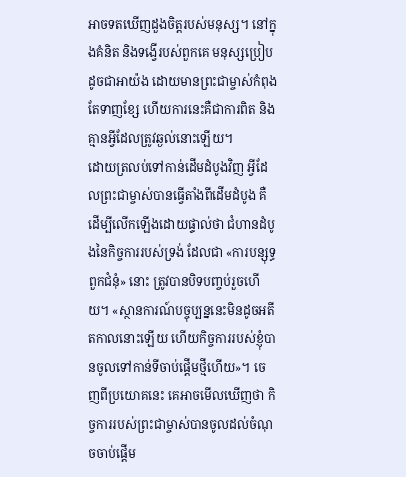អាចទតឃើញដួងចិត្តរបស់មនុស្ស។ នៅក្នុងគំនិត និងទង្វើរបស់ពួកគេ មនុស្សប្រៀបដូចជាអាយ៉ង ដោយមានព្រះជាម្ចាស់កំពុងតែទាញខ្សែ ហើយការនេះគឺជាការពិត និងគ្មានអ្វីដែលត្រូវឆ្ងល់នោះឡើយ។
ដោយត្រលប់ទៅកាន់ដើមដំបូងវិញ អ្វីដែលព្រះជាម្ចាស់បានធ្វើតាំងពីដើមដំបូង គឺដើម្បីលើកឡើងដោយផ្ទាល់ថា ជំហានដំបូងនៃកិច្ចការរបស់ទ្រង់ ដែលជា «ការបន្សុទ្ធពួកជំនុំ» នោះ ត្រូវបានបិទបញ្ចប់រួចហើយ។ «ស្ថានការណ៍បច្ចុប្បន្ននេះមិនដូចអតីតកាលនោះឡើយ ហើយកិច្ចការរបស់ខ្ញុំបានចូលទៅកាន់ទីចាប់ផ្ដើមថ្មីហើយ»។ ចេញពីប្រយោគនេះ គេអាចមើលឃើញថា កិច្ចការរបស់ព្រះជាម្ចាស់បានចូលដល់ចំណុចចាប់ផ្ដើម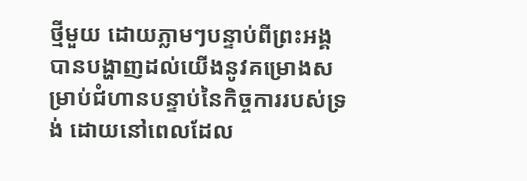ថ្មីមួយ ដោយភ្លាមៗបន្ទាប់ពីព្រះអង្គបានបង្ហាញដល់យើងនូវគម្រោងសម្រាប់ជំហានបន្ទាប់នៃកិច្ចការរបស់ទ្រង់ ដោយនៅពេលដែល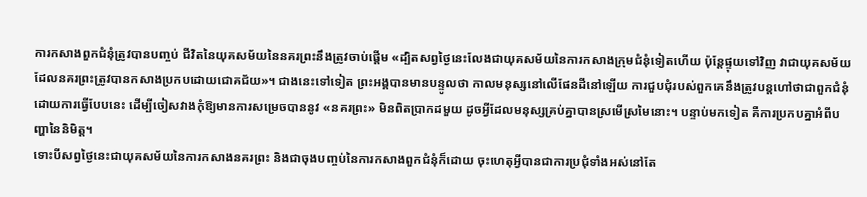ការកសាងពួកជំនុំត្រូវបានបញ្ចប់ ជីវិតនៃយុគសម័យនៃនគរព្រះនឹងត្រូវចាប់ផ្ដើម «ដ្បិតសព្វថ្ងៃនេះលែងជាយុគសម័យនៃការកសាងក្រុមជំនុំទៀតហើយ ប៉ុន្តែផ្ទុយទៅវិញ វាជាយុគសម័យដែលនគរព្រះត្រូវបានកសាងប្រកបដោយជោគជ័យ»។ ជាងនេះទៅទៀត ព្រះអង្គបានមានបន្ទូលថា កាលមនុស្សនៅលើផែនដីនៅឡើយ ការជួបជុំរបស់ពួកគេនឹងត្រូវបន្តហៅថាជាពួកជំនុំ ដោយការធ្វើបែបនេះ ដើម្បីចៀសវាងកុំឱ្យមានការសម្រេចបាននូវ «នគរព្រះ» មិនពិតប្រាកដមួយ ដូចអ្វីដែលមនុស្សគ្រប់គ្នាបានស្រមើស្រមៃនោះ។ បន្ទាប់មកទៀត គឺការប្រកបគ្នាអំពីបញ្ហានៃនិមិត្ត។
ទោះបីសព្វថ្ងៃនេះជាយុគសម័យនៃការកសាងនគរព្រះ និងជាចុងបញ្ចប់នៃការកសាងពួកជំនុំក៏ដោយ ចុះហេតុអ្វីបានជាការប្រជុំទាំងអស់នៅតែ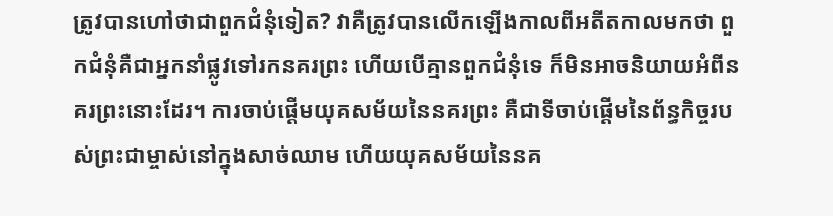ត្រូវបានហៅថាជាពួកជំនុំទៀត? វាគឺត្រូវបានលើកឡើងកាលពីអតីតកាលមកថា ពួកជំនុំគឺជាអ្នកនាំផ្លូវទៅរកនគរព្រះ ហើយបើគ្មានពួកជំនុំទេ ក៏មិនអាចនិយាយអំពីនគរព្រះនោះដែរ។ ការចាប់ផ្ដើមយុគសម័យនៃនគរព្រះ គឺជាទីចាប់ផ្ដើមនៃព័ន្ធកិច្ចរបស់ព្រះជាម្ចាស់នៅក្នុងសាច់ឈាម ហើយយុគសម័យនៃនគ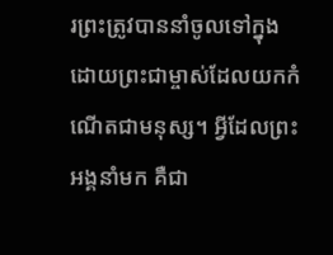រព្រះត្រូវបាននាំចូលទៅក្នុង ដោយព្រះជាម្ចាស់ដែលយកកំណើតជាមនុស្ស។ អ្វីដែលព្រះអង្គនាំមក គឺជា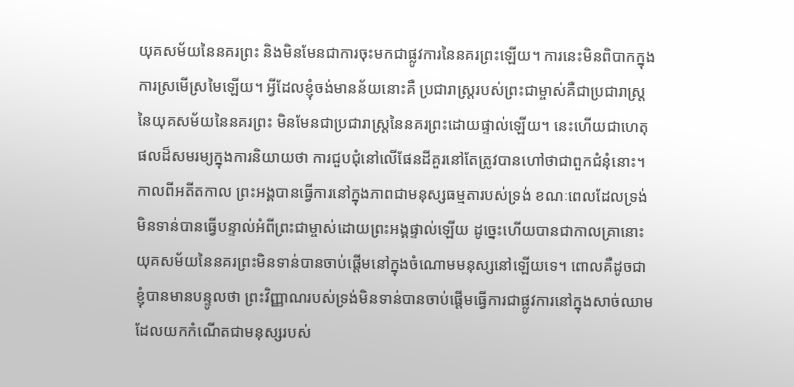យុគសម័យនៃនគរព្រះ និងមិនមែនជាការចុះមកជាផ្លូវការនៃនគរព្រះឡើយ។ ការនេះមិនពិបាកក្នុងការស្រមើស្រមៃឡើយ។ អ្វីដែលខ្ញុំចង់មានន័យនោះគឺ ប្រជារាស្ត្ររបស់ព្រះជាម្ចាស់គឺជាប្រជារាស្ត្រនៃយុគសម័យនៃនគរព្រះ មិនមែនជាប្រជារាស្ត្រនៃនគរព្រះដោយផ្ទាល់ឡើយ។ នេះហើយជាហេតុផលដ៏សមរម្យក្នុងការនិយាយថា ការជួបជុំនៅលើផែនដីគួរនៅតែត្រូវបានហៅថាជាពួកជំនុំនោះ។ កាលពីអតីតកាល ព្រះអង្គបានធ្វើការនៅក្នុងភាពជាមនុស្សធម្មតារបស់ទ្រង់ ខណៈពេលដែលទ្រង់មិនទាន់បានធ្វើបន្ទាល់អំពីព្រះជាម្ចាស់ដោយព្រះអង្គផ្ទាល់ឡើយ ដូច្នេះហើយបានជាកាលគ្រានោះ យុគសម័យនៃនគរព្រះមិនទាន់បានចាប់ផ្ដើមនៅក្នុងចំណោមមនុស្សនៅឡើយទេ។ ពោលគឺដូចជាខ្ញុំបានមានបន្ទូលថា ព្រះវិញ្ញាណរបស់ទ្រង់មិនទាន់បានចាប់ផ្ដើមធ្វើការជាផ្លូវការនៅក្នុងសាច់ឈាមដែលយកកំណើតជាមនុស្សរបស់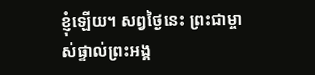ខ្ញុំឡើយ។ សព្វថ្ងៃនេះ ព្រះជាម្ចាស់ផ្ទាល់ព្រះអង្គ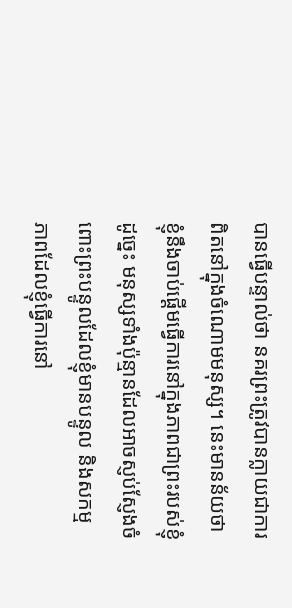បានធ្វើបន្ទាល់ថា នគរព្រះត្រូវបានក្លាយជាការពិតនៅក្នុងចំណោមមនុស្ស។ នេះមានន័យថា ខ្ញុំនឹងចាប់ផ្ដើមធ្វើការនៅក្នុងភាពជាព្រះរបស់ខ្ញុំ ដូច្នេះ មនុស្សទាំងប៉ុន្មានដែលអាចស្ញប់ស្ញែងចំពោះព្រះបន្ទូលដែលខ្ញុំមានបន្ទូល និងសកម្មភាពដែលខ្ញុំធ្វើការនៅ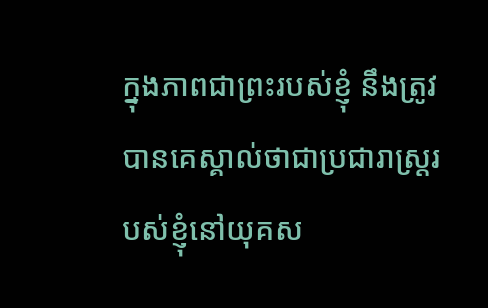ក្នុងភាពជាព្រះរបស់ខ្ញុំ នឹងត្រូវបានគេស្គាល់ថាជាប្រជារាស្ត្ររបស់ខ្ញុំនៅយុគស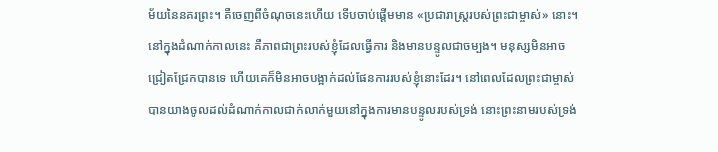ម័យនៃនគរព្រះ។ គឺចេញពីចំណុចនេះហើយ ទើបចាប់ផ្ដើមមាន «ប្រជារាស្ត្ររបស់ព្រះជាម្ចាស់» នោះ។ នៅក្នុងដំណាក់កាលនេះ គឺភាពជាព្រះរបស់ខ្ញុំដែលធ្វើការ និងមានបន្ទូលជាចម្បង។ មនុស្សមិនអាចជ្រៀតជ្រែកបានទេ ហើយគេក៏មិនអាចបង្អាក់ដល់ផែនការរបស់ខ្ញុំនោះដែរ។ នៅពេលដែលព្រះជាម្ចាស់បានយាងចូលដល់ដំណាក់កាលជាក់លាក់មួយនៅក្នុងការមានបន្ទូលរបស់ទ្រង់ នោះព្រះនាមរបស់ទ្រង់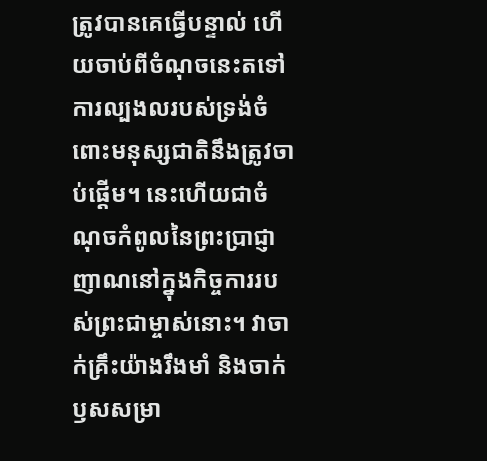ត្រូវបានគេធ្វើបន្ទាល់ ហើយចាប់ពីចំណុចនេះតទៅ ការល្បងលរបស់ទ្រង់ចំពោះមនុស្សជាតិនឹងត្រូវចាប់ផ្ដើម។ នេះហើយជាចំណុចកំពូលនៃព្រះប្រាជ្ញាញាណនៅក្នុងកិច្ចការរបស់ព្រះជាម្ចាស់នោះ។ វាចាក់គ្រឹះយ៉ាងរឹងមាំ និងចាក់ឫសសម្រា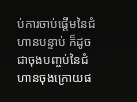ប់ការចាប់ផ្ដើមនៃជំហានបន្ទាប់ ក៏ដូចជាចុងបញ្ចប់នៃជំហានចុងក្រោយផ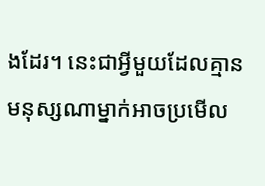ងដែរ។ នេះជាអ្វីមួយដែលគ្មានមនុស្សណាម្នាក់អាចប្រមើល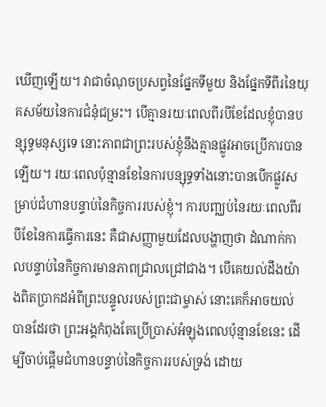ឃើញឡើយ។ វាជាចំណុចប្រសព្វនៃផ្នែកទីមួយ និងផ្នែកទីពីរនៃយុគសម័យនៃការជំនុំជម្រះ។ បើគ្មានរយៈពេលពីរបីខែដែលខ្ញុំបានបន្សុទ្ធមនុស្សទេ នោះភាពជាព្រះរបស់ខ្ញុំនឹងគ្មានផ្លូវអាចប្រើការបានឡើយ។ រយៈពេលប៉ុន្មានខែនៃការបន្សុទ្ធទាំងនោះបានបើកផ្លូវសម្រាប់ជំហានបន្ទាប់នៃកិច្ចការរបស់ខ្ញុំ។ ការបញ្ឈប់នៃរយៈពេលពីរបីខែនៃការធ្វើការនេះ គឺជាសញ្ញាមួយដែលបង្ហាញថា ដំណាក់កាលបន្ទាប់នៃកិច្ចការមានភាពជ្រាលជ្រៅជាង។ បើគេយល់ដឹងយ៉ាងពិតប្រាកដអំពីព្រះបន្ទូលរបស់ព្រះជាម្ចាស់ នោះគេក៏អាចយល់បានដែរថា ព្រះអង្គកំពុងតែប្រើប្រាស់អំឡុងពេលប៉ុន្មានខែនេះ ដើម្បីចាប់ផ្ដើមជំហានបន្ទាប់នៃកិច្ចការរបស់ទ្រង់ ដោយ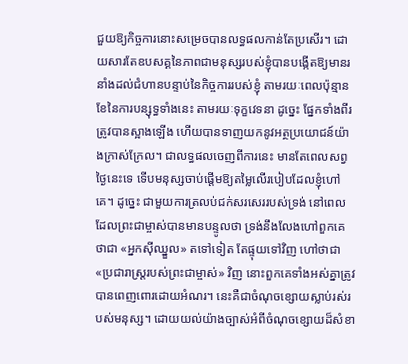ជួយឱ្យកិច្ចការនោះសម្រេចបានលទ្ធផលកាន់តែប្រសើរ។ ដោយសារតែឧបសគ្គនៃភាពជាមនុស្សរបស់ខ្ញុំបានបង្កើតឱ្យមានរនាំងដល់ជំហានបន្ទាប់នៃកិច្ចការរបស់ខ្ញុំ តាមរយៈពេលប៉ុន្មានខែនៃការបន្សុទ្ធទាំងនេះ តាមរយៈទុក្ខវេទនា ដូច្នេះ ផ្នែកទាំងពីរត្រូវបានស្អាងឡើង ហើយបានទាញយកនូវអត្ថប្រយោជន៍យ៉ាងក្រាស់ក្រែល។ ជាលទ្ធផលចេញពីការនេះ មានតែពេលសព្វថ្ងៃនេះទេ ទើបមនុស្សចាប់ផ្ដើមឱ្យតម្លៃលើរបៀបដែលខ្ញុំហៅគេ។ ដូច្នេះ ជាមួយការត្រលប់ជក់សរសេររបស់ទ្រង់ នៅពេលដែលព្រះជាម្ចាស់បានមានបន្ទូលថា ទ្រង់នឹងលែងហៅពួកគេថាជា «អ្នកស៊ីឈ្នួល» តទៅទៀត តែផ្ទុយទៅវិញ ហៅថាជា «ប្រជារាស្ត្ររបស់ព្រះជាម្ចាស់» វិញ នោះពួកគេទាំងអស់គ្នាត្រូវបានពេញពោរដោយអំណរ។ នេះគឺជាចំណុចខ្សោយស្លាប់រស់របស់មនុស្ស។ ដោយយល់យ៉ាងច្បាស់អំពីចំណុចខ្សោយដ៏សំខា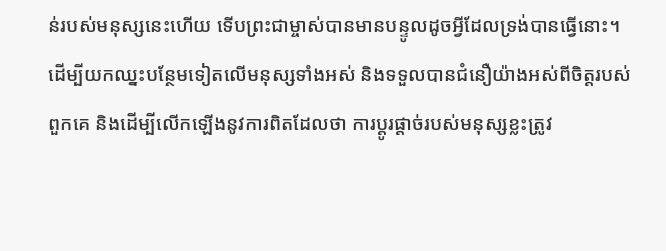ន់របស់មនុស្សនេះហើយ ទើបព្រះជាម្ចាស់បានមានបន្ទូលដូចអ្វីដែលទ្រង់បានធ្វើនោះ។
ដើម្បីយកឈ្នះបន្ថែមទៀតលើមនុស្សទាំងអស់ និងទទួលបានជំនឿយ៉ាងអស់ពីចិត្តរបស់ពួកគេ និងដើម្បីលើកឡើងនូវការពិតដែលថា ការប្ដូរផ្ដាច់របស់មនុស្សខ្លះត្រូវ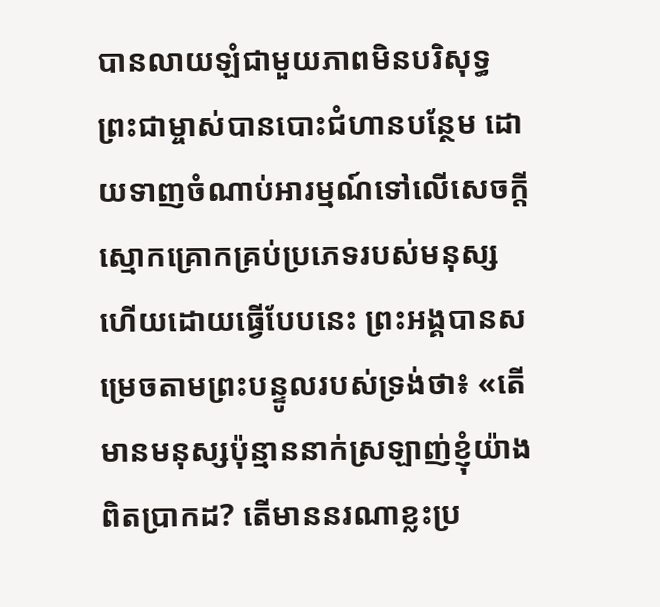បានលាយឡំជាមួយភាពមិនបរិសុទ្ធ ព្រះជាម្ចាស់បានបោះជំហានបន្ថែម ដោយទាញចំណាប់អារម្មណ៍ទៅលើសេចក្តីស្មោកគ្រោកគ្រប់ប្រភេទរបស់មនុស្ស ហើយដោយធ្វើបែបនេះ ព្រះអង្គបានសម្រេចតាមព្រះបន្ទូលរបស់ទ្រង់ថា៖ «តើមានមនុស្សប៉ុន្មាននាក់ស្រឡាញ់ខ្ញុំយ៉ាងពិតប្រាកដ? តើមាននរណាខ្លះប្រ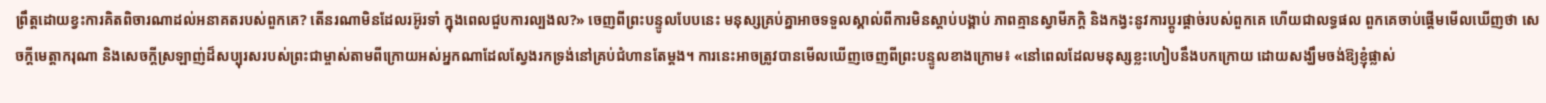ព្រឹត្តដោយខ្វះការគិតពិចារណាដល់អនាគតរបស់ពួកគេ? តើនរណាមិនដែលរអ៊ូរទាំ ក្នុងពេលជួបការល្បងល?» ចេញពីព្រះបន្ទូលបែបនេះ មនុស្សគ្រប់គ្នាអាចទទួលស្គាល់ពីការមិនស្ដាប់បង្គាប់ ភាពគ្មានស្វាមីភក្ដិ និងកង្វះនូវការប្ដូរផ្ដាច់របស់ពួកគេ ហើយជាលទ្ធផល ពួកគេចាប់ផ្ដើមមើលឃើញថា សេចក្តីមេត្តាករុណា និងសេចក្តីស្រឡាញ់ដ៏សប្បុរសរបស់ព្រះជាម្ចាស់តាមពីក្រោយអស់អ្នកណាដែលស្វែងរកទ្រង់នៅគ្រប់ជំហានតែម្ដង។ ការនេះអាចត្រូវបានមើលឃើញចេញពីព្រះបន្ទូលខាងក្រោម៖ «នៅពេលដែលមនុស្សខ្លះហៀបនឹងបកក្រោយ ដោយសង្ឃឹមចង់ឱ្យខ្ញុំផ្លាស់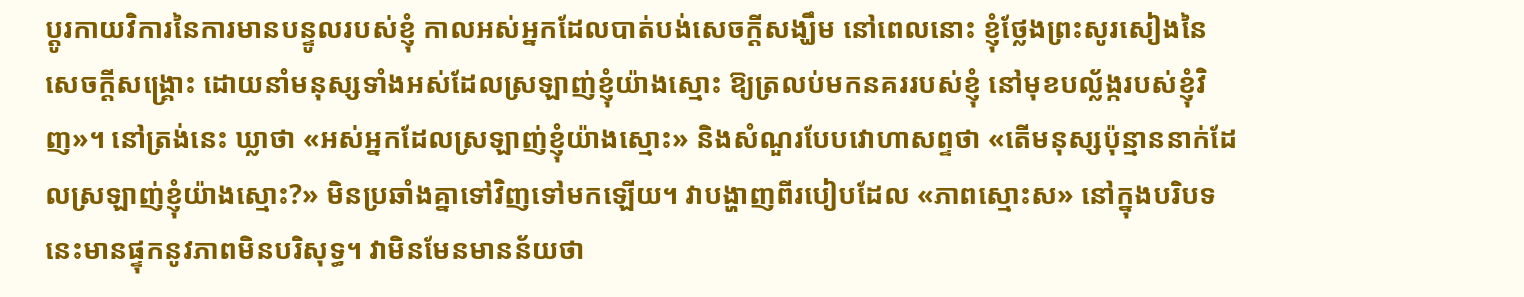ប្ដូរកាយវិការនៃការមានបន្ទូលរបស់ខ្ញុំ កាលអស់អ្នកដែលបាត់បង់សេចក្តីសង្ឃឹម នៅពេលនោះ ខ្ញុំថ្លែងព្រះសូរសៀងនៃសេចក្តីសង្រ្គោះ ដោយនាំមនុស្សទាំងអស់ដែលស្រឡាញ់ខ្ញុំយ៉ាងស្មោះ ឱ្យត្រលប់មកនគររបស់ខ្ញុំ នៅមុខបល្ល័ង្ករបស់ខ្ញុំវិញ»។ នៅត្រង់នេះ ឃ្លាថា «អស់អ្នកដែលស្រឡាញ់ខ្ញុំយ៉ាងស្មោះ» និងសំណួរបែបវោហាសព្ទថា «តើមនុស្សប៉ុន្មាននាក់ដែលស្រឡាញ់ខ្ញុំយ៉ាងស្មោះ?» មិនប្រឆាំងគ្នាទៅវិញទៅមកឡើយ។ វាបង្ហាញពីរបៀបដែល «ភាពស្មោះស» នៅក្នុងបរិបទនេះមានផ្ទុកនូវភាពមិនបរិសុទ្ធ។ វាមិនមែនមានន័យថា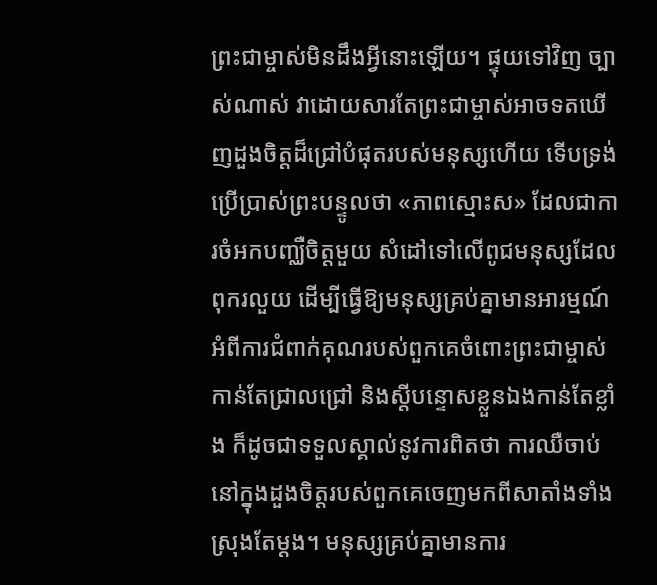ព្រះជាម្ចាស់មិនដឹងអ្វីនោះឡើយ។ ផ្ទុយទៅវិញ ច្បាស់ណាស់ វាដោយសារតែព្រះជាម្ចាស់អាចទតឃើញដួងចិត្តដ៏ជ្រៅបំផុតរបស់មនុស្សហើយ ទើបទ្រង់ប្រើប្រាស់ព្រះបន្ទូលថា «ភាពស្មោះស» ដែលជាការចំអកបញ្ឈឺចិត្តមួយ សំដៅទៅលើពូជមនុស្សដែលពុករលួយ ដើម្បីធ្វើឱ្យមនុស្សគ្រប់គ្នាមានអារម្មណ៍អំពីការជំពាក់គុណរបស់ពួកគេចំពោះព្រះជាម្ចាស់កាន់តែជ្រាលជ្រៅ និងស្ដីបន្ទោសខ្លួនឯងកាន់តែខ្លាំង ក៏ដូចជាទទួលស្គាល់នូវការពិតថា ការឈឺចាប់នៅក្នុងដួងចិត្តរបស់ពួកគេចេញមកពីសាតាំងទាំងស្រុងតែម្ដង។ មនុស្សគ្រប់គ្នាមានការ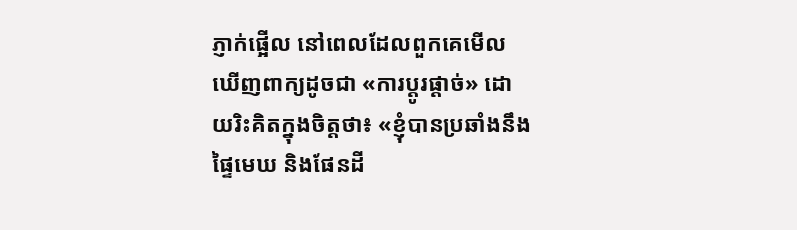ភ្ញាក់ផ្អើល នៅពេលដែលពួកគេមើលឃើញពាក្យដូចជា «ការប្ដូរផ្ដាច់» ដោយរិះគិតក្នុងចិត្តថា៖ «ខ្ញុំបានប្រឆាំងនឹងផ្ទៃមេឃ និងផែនដី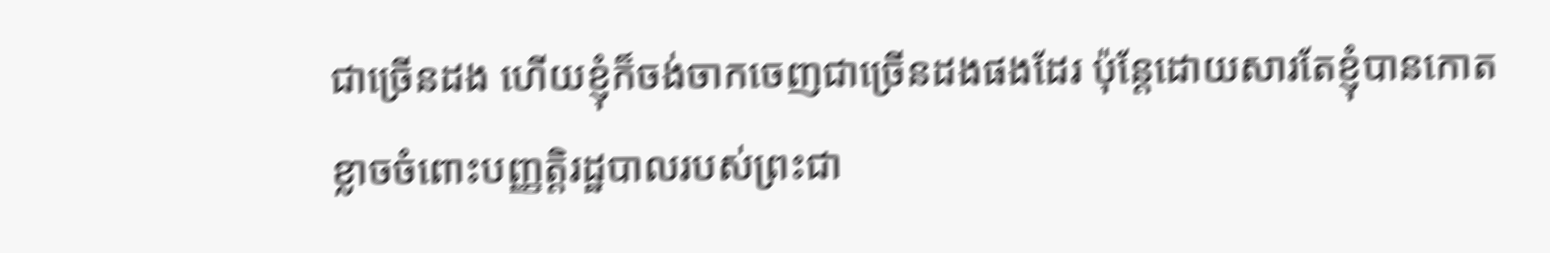ជាច្រើនដង ហើយខ្ញុំក៏ចង់ចាកចេញជាច្រើនដងផងដែរ ប៉ុន្តែដោយសារតែខ្ញុំបានកោតខ្លាចចំពោះបញ្ញត្តិរដ្ឋបាលរបស់ព្រះជា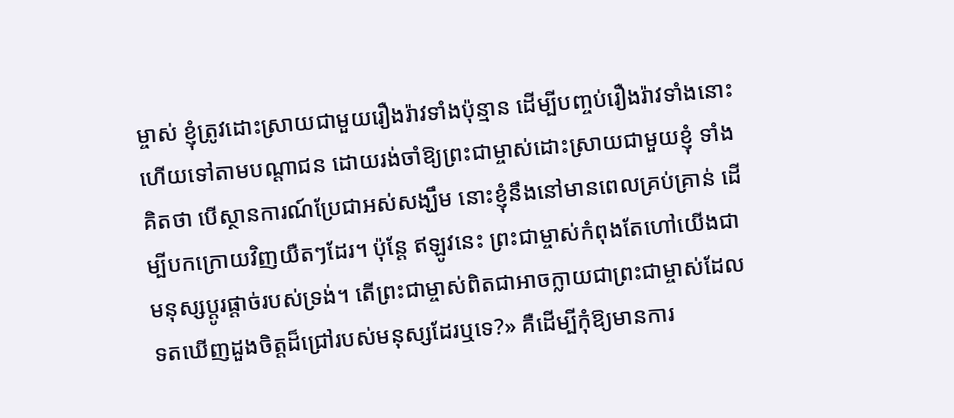ម្ចាស់ ខ្ញុំត្រូវដោះស្រាយជាមួយរឿងរ៉ាវទាំងប៉ុន្មាន ដើម្បីបញ្ចប់រឿងរ៉ាវទាំងនោះ ហើយទៅតាមបណ្ដាជន ដោយរង់ចាំឱ្យព្រះជាម្ចាស់ដោះស្រាយជាមួយខ្ញុំ ទាំងគិតថា បើស្ថានការណ៍ប្រែជាអស់សង្ឃឹម នោះខ្ញុំនឹងនៅមានពេលគ្រប់គ្រាន់ ដើម្បីបកក្រោយវិញយឺតៗដែរ។ ប៉ុន្តែ ឥឡូវនេះ ព្រះជាម្ចាស់កំពុងតែហៅយើងជាមនុស្សប្ដូរផ្ដាច់របស់ទ្រង់។ តើព្រះជាម្ចាស់ពិតជាអាចក្លាយជាព្រះជាម្ចាស់ដែលទតឃើញដួងចិត្តដ៏ជ្រៅរបស់មនុស្សដែរឬទេ?» គឺដើម្បីកុំឱ្យមានការ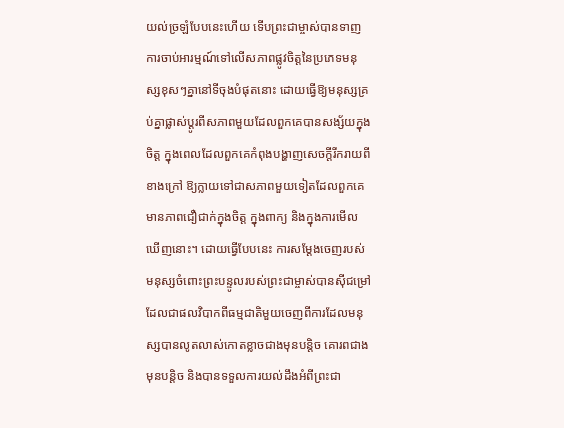យល់ច្រឡំបែបនេះហើយ ទើបព្រះជាម្ចាស់បានទាញការចាប់អារម្មណ៍ទៅលើសភាពផ្លូវចិត្តនៃប្រភេទមនុស្សខុសៗគ្នានៅទីចុងបំផុតនោះ ដោយធ្វើឱ្យមនុស្សគ្រប់គ្នាផ្លាស់ប្ដូរពីសភាពមួយដែលពួកគេបានសង្ស័យក្នុងចិត្ត ក្នុងពេលដែលពួកគេកំពុងបង្ហាញសេចក្តីរីករាយពីខាងក្រៅ ឱ្យក្លាយទៅជាសភាពមួយទៀតដែលពួកគេមានភាពជឿជាក់ក្នុងចិត្ត ក្នុងពាក្យ និងក្នុងការមើលឃើញនោះ។ ដោយធ្វើបែបនេះ ការសម្ដែងចេញរបស់មនុស្សចំពោះព្រះបន្ទូលរបស់ព្រះជាម្ចាស់បានស៊ីជម្រៅ ដែលជាផលវិបាកពីធម្មជាតិមួយចេញពីការដែលមនុស្សបានលូតលាស់កោតខ្លាចជាងមុនបន្តិច គោរពជាងមុនបន្ដិច និងបានទទួលការយល់ដឹងអំពីព្រះជា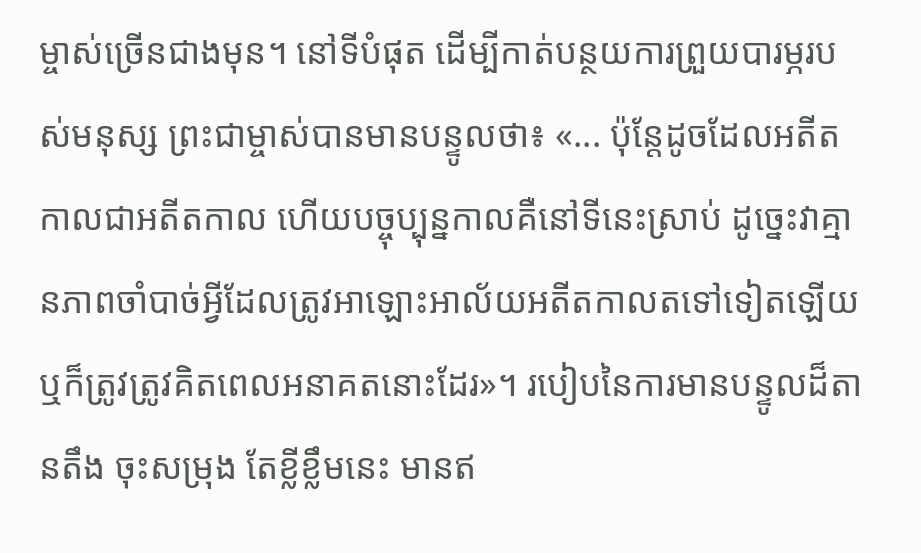ម្ចាស់ច្រើនជាងមុន។ នៅទីបំផុត ដើម្បីកាត់បន្ថយការព្រួយបារម្ភរបស់មនុស្ស ព្រះជាម្ចាស់បានមានបន្ទូលថា៖ «... ប៉ុន្តែដូចដែលអតីតកាលជាអតីតកាល ហើយបច្ចុប្បុន្នកាលគឺនៅទីនេះស្រាប់ ដូច្នេះវាគ្មានភាពចាំបាច់អ្វីដែលត្រូវអាឡោះអាល័យអតីតកាលតទៅទៀតឡើយ ឬក៏ត្រូវត្រូវគិតពេលអនាគតនោះដែរ»។ របៀបនៃការមានបន្ទូលដ៏តានតឹង ចុះសម្រុង តែខ្លីខ្លឹមនេះ មានឥ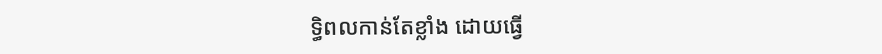ទ្ធិពលកាន់តែខ្លាំង ដោយធ្វើ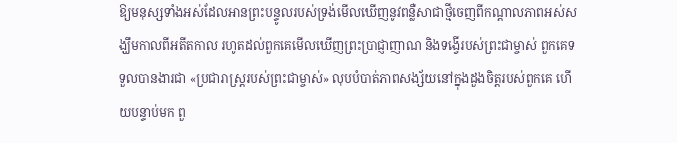ឱ្យមនុស្សទាំងអស់ដែលអានព្រះបន្ទូលរបស់ទ្រង់មើលឃើញនូវពន្លឺសាជាថ្មីចេញពីកណ្ដាលភាពអស់សង្ឃឹមកាលពីអតីតកាល រហូតដល់ពួកគេមើលឃើញព្រះប្រាជ្ញាញាណ និងទង្វើរបស់ព្រះជាម្ចាស់ ពួកគេទទួលបានងារជា «ប្រជារាស្ត្ររបស់ព្រះជាម្ចាស់» លុបបំបាត់ភាពសង្ស័យនៅក្នុងដួងចិត្តរបស់ពួកគេ ហើយបន្ទាប់មក ពួ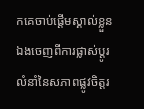កគេចាប់ផ្ដើមស្គាល់ខ្លួនឯងចេញពីការផ្លាស់ប្ដូរលំនាំនៃសភាពផ្លូវចិត្តរ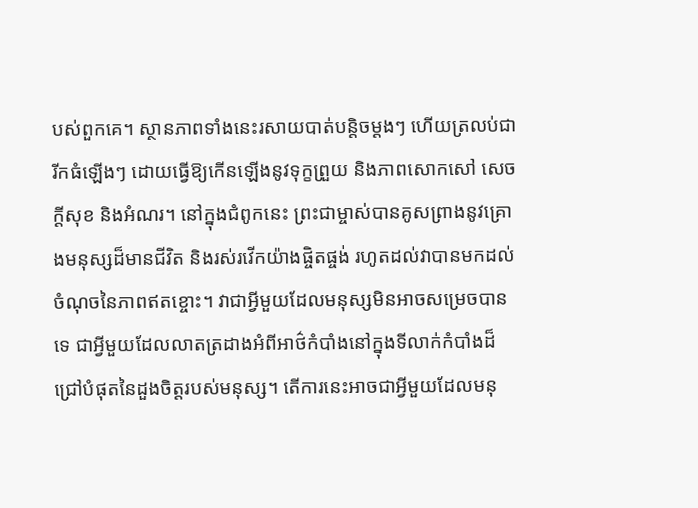បស់ពួកគេ។ ស្ថានភាពទាំងនេះរសាយបាត់បន្ដិចម្ដងៗ ហើយត្រលប់ជារីកធំឡើងៗ ដោយធ្វើឱ្យកើនឡើងនូវទុក្ខព្រួយ និងភាពសោកសៅ សេចក្ដីសុខ និងអំណរ។ នៅក្នុងជំពូកនេះ ព្រះជាម្ចាស់បានគូសព្រាងនូវគ្រោងមនុស្សដ៏មានជីវិត និងរស់រវើកយ៉ាងផ្ចិតផ្ចង់ រហូតដល់វាបានមកដល់ចំណុចនៃភាពឥតខ្ចោះ។ វាជាអ្វីមួយដែលមនុស្សមិនអាចសម្រេចបានទេ ជាអ្វីមួយដែលលាតត្រដាងអំពីអាថ៌កំបាំងនៅក្នុងទីលាក់កំបាំងដ៏ជ្រៅបំផុតនៃដួងចិត្តរបស់មនុស្ស។ តើការនេះអាចជាអ្វីមួយដែលមនុ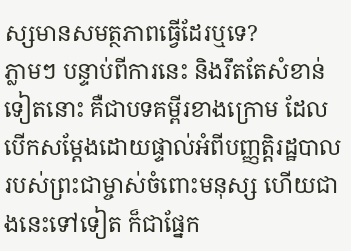ស្សមានសមត្ថភាពធ្វើដែរឬទេ?
ភ្លាមៗ បន្ទាប់ពីការនេះ និងរឹតតែសំខាន់ទៀតនោះ គឺជាបទគម្ពីរខាងក្រោម ដែលបើកសម្ដែងដោយផ្ទាល់អំពីបញ្ញត្តិរដ្ឋបាលរបស់ព្រះជាម្ចាស់ចំពោះមនុស្ស ហើយជាងនេះទៅទៀត ក៏ជាផ្នែក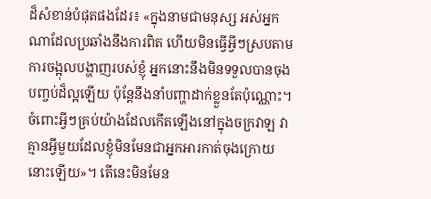ដ៏សំខាន់បំផុតផងដែរ៖ «ក្នុងនាមជាមនុស្ស អស់អ្នកណាដែលប្រឆាំងនឹងការពិត ហើយមិនធ្វើអ្វីៗស្របតាមការចង្អុលបង្ហាញរបស់ខ្ញុំ អ្នកនោះនឹងមិនទទួលបានចុងបញ្ចប់ដ៏ល្អឡើយ ប៉ុន្តែនឹងនាំបញ្ហាដាក់ខ្លួនតែប៉ុណ្ណោះ។ ចំពោះអ្វីៗគ្រប់យ៉ាងដែលកើតឡើងនៅក្នុងចក្រវាឡ វាគ្មានអ្វីមួយដែលខ្ញុំមិនមែនជាអ្នកអារកាត់ចុងក្រោយនោះឡើយ»។ តើនេះមិនមែន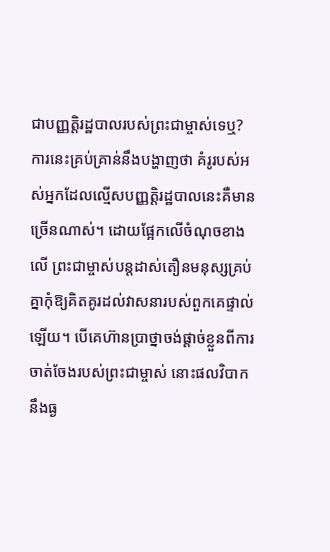ជាបញ្ញត្តិរដ្ឋបាលរបស់ព្រះជាម្ចាស់ទេឬ? ការនេះគ្រប់គ្រាន់នឹងបង្ហាញថា គំរូរបស់អស់អ្នកដែលល្មើសបញ្ញត្តិរដ្ឋបាលនេះគឺមានច្រើនណាស់។ ដោយផ្អែកលើចំណុចខាងលើ ព្រះជាម្ចាស់បន្តដាស់តឿនមនុស្សគ្រប់គ្នាកុំឱ្យគិតគូរដល់វាសនារបស់ពួកគេផ្ទាល់ឡើយ។ បើគេហ៊ានប្រាថ្នាចង់ផ្ដាច់ខ្លួនពីការចាត់ចែងរបស់ព្រះជាម្ចាស់ នោះផលវិបាកនឹងធ្ង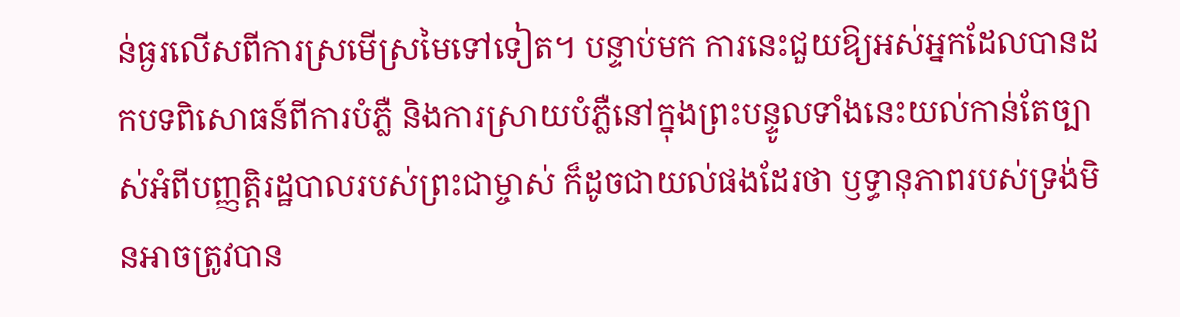ន់ធ្ងរលើសពីការស្រមើស្រមៃទៅទៀត។ បន្ទាប់មក ការនេះជួយឱ្យអស់អ្នកដែលបានដកបទពិសោធន៍ពីការបំភ្លឺ និងការស្រាយបំភ្លឺនៅក្នុងព្រះបន្ទូលទាំងនេះយល់កាន់តែច្បាស់អំពីបញ្ញត្តិរដ្ឋបាលរបស់ព្រះជាម្ចាស់ ក៏ដូចជាយល់ផងដែរថា ឫទ្ធានុភាពរបស់ទ្រង់មិនអាចត្រូវបាន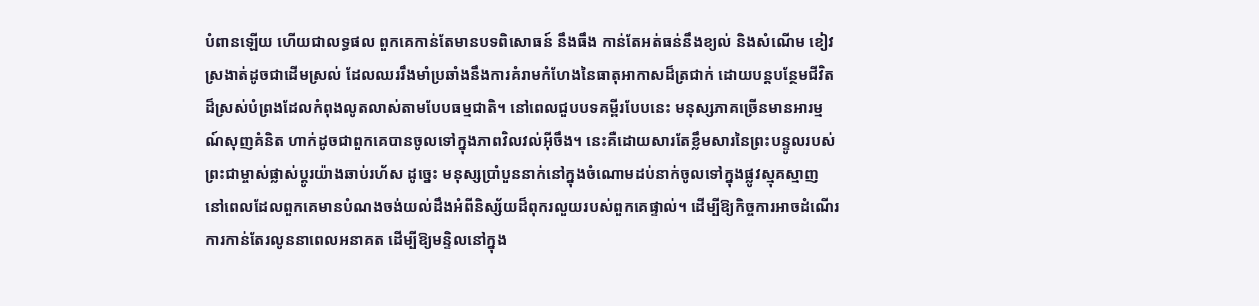បំពានឡើយ ហើយជាលទ្ធផល ពួកគេកាន់តែមានបទពិសោធន៍ នឹងធឹង កាន់តែអត់ធន់នឹងខ្យល់ និងសំណើម ខៀវស្រងាត់ដូចជាដើមស្រល់ ដែលឈររឹងមាំប្រឆាំងនឹងការគំរាមកំហែងនៃធាតុអាកាសដ៏ត្រជាក់ ដោយបន្តបន្ថែមជីវិតដ៏ស្រស់បំព្រងដែលកំពុងលូតលាស់តាមបែបធម្មជាតិ។ នៅពេលជួបបទគម្ពីរបែបនេះ មនុស្សភាគច្រើនមានអារម្មណ៍សុញគំនិត ហាក់ដូចជាពួកគេបានចូលទៅក្នុងភាពវិលវល់អ៊ីចឹង។ នេះគឺដោយសារតែខ្លឹមសារនៃព្រះបន្ទូលរបស់ព្រះជាម្ចាស់ផ្លាស់ប្ដូរយ៉ាងឆាប់រហ័ស ដូច្នេះ មនុស្សប្រាំបួននាក់នៅក្នុងចំណោមដប់នាក់ចូលទៅក្នុងផ្លូវស្មុគស្មាញ នៅពេលដែលពួកគេមានបំណងចង់យល់ដឹងអំពីនិស្ស័យដ៏ពុករលួយរបស់ពួកគេផ្ទាល់។ ដើម្បីឱ្យកិច្ចការអាចដំណើរការកាន់តែរលូននាពេលអនាគត ដើម្បីឱ្យមន្ទិលនៅក្នុង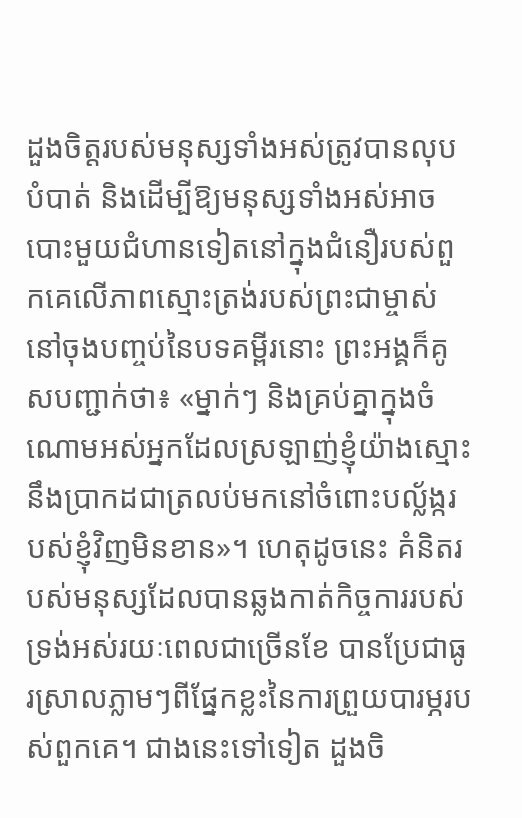ដួងចិត្តរបស់មនុស្សទាំងអស់ត្រូវបានលុបបំបាត់ និងដើម្បីឱ្យមនុស្សទាំងអស់អាចបោះមួយជំហានទៀតនៅក្នុងជំនឿរបស់ពួកគេលើភាពស្មោះត្រង់របស់ព្រះជាម្ចាស់ នៅចុងបញ្ចប់នៃបទគម្ពីរនោះ ព្រះអង្គក៏គូសបញ្ជាក់ថា៖ «ម្នាក់ៗ និងគ្រប់គ្នាក្នុងចំណោមអស់អ្នកដែលស្រឡាញ់ខ្ញុំយ៉ាងស្មោះ នឹងប្រាកដជាត្រលប់មកនៅចំពោះបល្ល័ង្ករបស់ខ្ញុំវិញមិនខាន»។ ហេតុដូចនេះ គំនិតរបស់មនុស្សដែលបានឆ្លងកាត់កិច្ចការរបស់ទ្រង់អស់រយៈពេលជាច្រើនខែ បានប្រែជាធូរស្រាលភ្លាមៗពីផ្នែកខ្លះនៃការព្រួយបារម្ភរបស់ពួកគេ។ ជាងនេះទៅទៀត ដួងចិ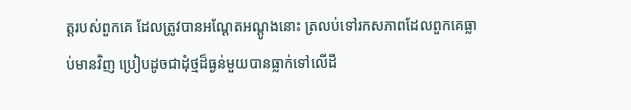ត្តរបស់ពួកគេ ដែលត្រូវបានអណ្ដែតអណ្ដូងនោះ ត្រលប់ទៅរកសភាពដែលពួកគេធ្លាប់មានវិញ ប្រៀបដូចជាដុំថ្មដ៏ធ្ងន់មួយបានធ្លាក់ទៅលើដី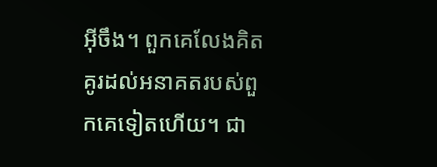អ៊ីចឹង។ ពួកគេលែងគិតគូរដល់អនាគតរបស់ពួកគេទៀតហើយ។ ជា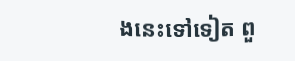ងនេះទៅទៀត ពួ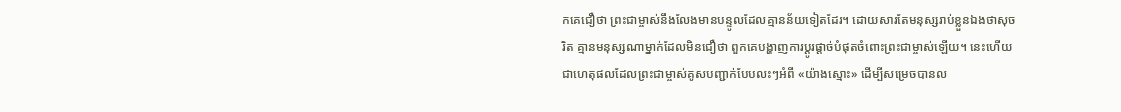កគេជឿថា ព្រះជាម្ចាស់នឹងលែងមានបន្ទូលដែលគ្មានន័យទៀតដែរ។ ដោយសារតែមនុស្សរាប់ខ្លួនឯងថាសុចរិត គ្មានមនុស្សណាម្នាក់ដែលមិនជឿថា ពួកគេបង្ហាញការប្ដូរផ្ដាច់បំផុតចំពោះព្រះជាម្ចាស់ឡើយ។ នេះហើយជាហេតុផលដែលព្រះជាម្ចាស់គូសបញ្ជាក់បែបលះៗអំពី «យ៉ាងស្មោះ» ដើម្បីសម្រេចបានល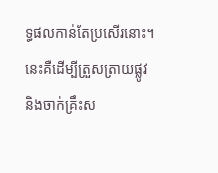ទ្ធផលកាន់តែប្រសើរនោះ។ នេះគឺដើម្បីត្រួសត្រាយផ្លូវ និងចាក់គ្រឹះស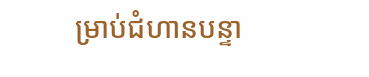ម្រាប់ជំហានបន្ទា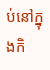ប់នៅក្នុងកិ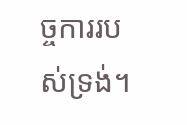ច្ចការរបស់ទ្រង់។